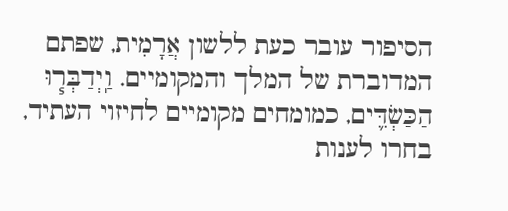הסיפור עובר כעת ללשון אֲרָמִית, שפתם המדוברת של המלך והמקומיים. וַֽיְדַבְּר֧וּ הַכַּשְׂדִּ֛ים, כמומחים מקומיים לחיזוי העתיד, בחרו לענות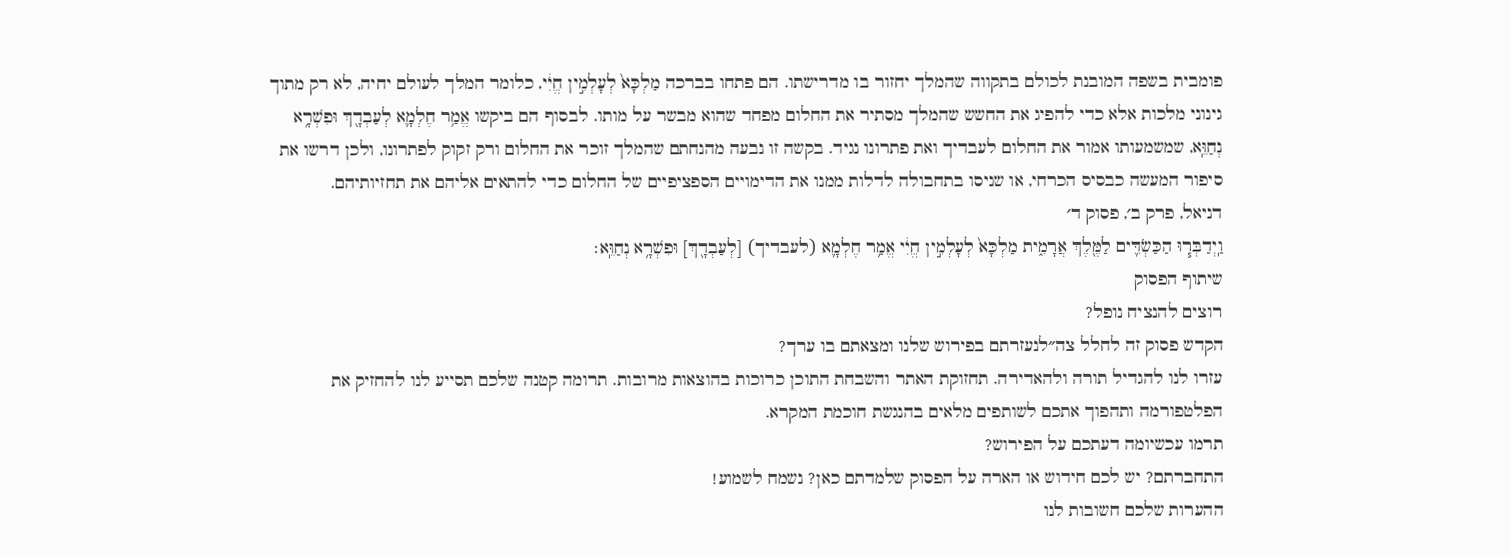פומבית בשפה המובנת לכולם בתקווה שהמלך יחזור בו מדרישתו. הם פתחו בברכה מַלְכָּא֙ לְעָלְמִ֣ין חֱיִ֔י, כלומר המלך לעולם יחיה, לא רק מתוך גינוני מלכות אלא כדי להפיג את החשש שהמלך מסתיר את החלום מפחד שהוא מבשר על מותו. לבסוף הם ביקשו אֱמַ֥ר חֶלְמָ֛א לְעַבְדָ֖ךְ וּפִשְׁרָ֥א נְחַוֵּֽא, שמשמעותו אמור את החלום לעבדיך ואת פתרונו נגיד. בקשה זו נבעה מהנחתם שהמלך זוכר את החלום ורק זקוק לפתרונו, ולכן דרשו את סיפור המעשה כבסיס הכרחי, או שניסו בתחבולה לדלות ממנו את הדימויים הספציפיים של החלום כדי להתאים אליהם את תחזיותיהם.
דניאל, פרק ב׳, פסוק ד׳
וַֽיְדַבְּר֧וּ הַכַּשְׂדִּ֛ים לַמֶּ֖לֶךְ אֲרָמִ֑ית מַלְכָּא֙ לְעָלְמִ֣ין חֱיִ֔י אֱמַ֥ר חֶלְמָ֛א (לעבדיך) [לְעַבְדָ֖ךְ] וּפִשְׁרָ֥א נְחַוֵּֽא׃
שיתוף הפסוק
רוצים להנציח נופל?
הקדש פסוק זה לחלל צה״לנעזרתם בפירוש שלנו ומצאתם בו ערך?
עזרו לנו להגדיל תורה ולהאדירה. תחזוקת האתר והשבחת התוכן כרוכות בהוצאות מרובות. תרומה קטנה שלכם תסייע לנו להחזיק את הפלטפורמה ותהפוך אתכם לשותפים מלאים בהנגשת חוכמת המקרא.
תרמו עכשיומה דעתכם על הפירוש?
התחברתם? יש לכם חידוש או הארה על הפסוק שלמדתם כאן? נשמח לשמוע!
ההערות שלכם חשובות לנו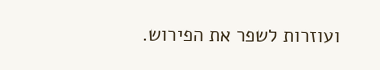ועוזרות לשפר את הפירוש.